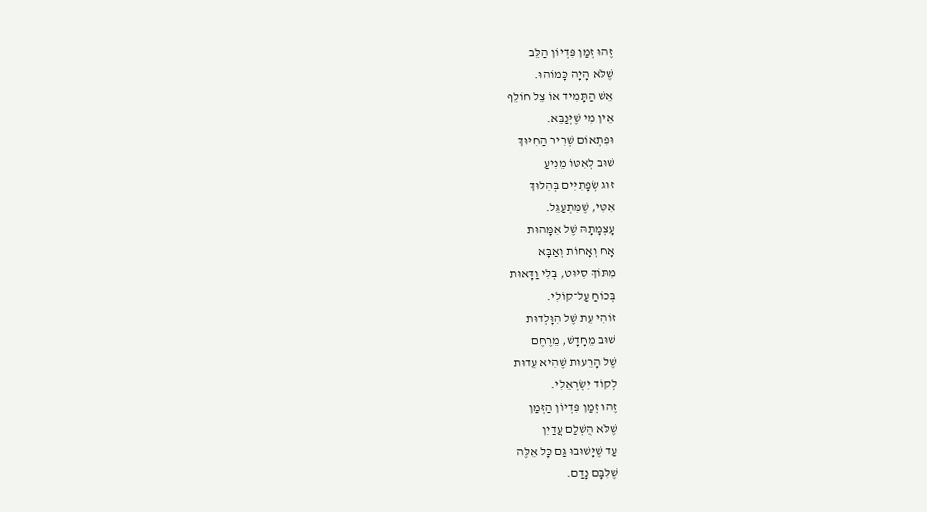זֶהוּ זְמַן פִּדְיוֹן הַלֵּב
שֶׁלֹּא הָיָה כָּמוֹהוּ.
אֵשׁ הַתָּמִיד אוֹ צֵל חוֹלֵף
אֵין מִי שֶׁיְּנַבֵּא.
וּפִתְאוֹם שְׁרִיר הַחִיּוּךְ
שׁוּב לְאִטּוֹ מֵנִיעַ
זוּג שְׂפָתִיִּים בְּהִלּוּךְ
אִטִּי, שֶׁמִּתְעַגֵּל.
עָצְמָתָהּ שֶׁל אִמָּהוּת
אָח וְאָחוֹת וְאַבָּא
מִתּוֹךְ סִיּוּט, בְּלִי וַדָּאוּת
בְּכוֹחַ עַל־קוֹלִי.
זוֹהִי עֵת שֶׁל הִוָּלְדוּת
שׁוּב מֵחָדָשׁ, מֵרֶחֶם
שֶׁל הָרֵעוּת שֶׁהִיא עֵדוּת
לְקוֹד יִשְׂרְאֵלִי.
זֶהוּ זְמַן פִּדְיוֹן הַזְּמַן
שֶׁלֹּא הֻשְׁלַם עֲדַיִן
עַד שֶׁיָּשׁוּבוּ גַּם כָּל אֵלֶּה
שֶׁלִּבָּם נָדַם.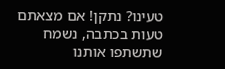טעינו? נתקן! אם מצאתם טעות בכתבה, נשמח שתשתפו אותנו